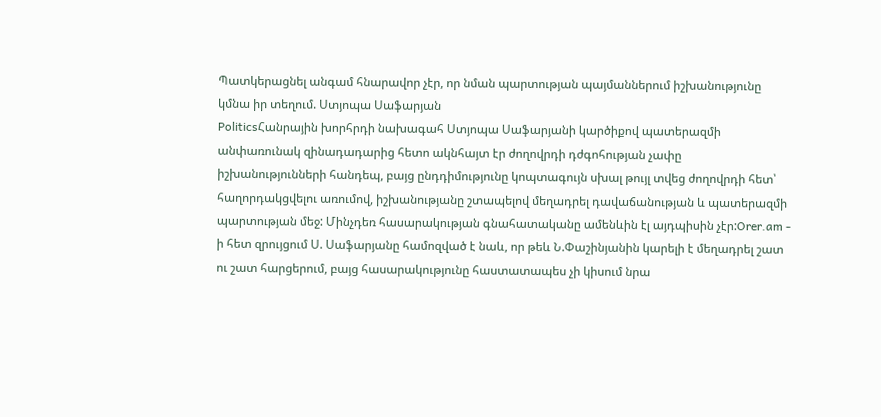Պատկերացնել անգամ հնարավոր չէր, որ նման պարտության պայմաններում իշխանությունը կմնա իր տեղում. Ստյոպա Սաֆարյան
PoliticsՀանրային խորհրդի նախագահ Ստյոպա Սաֆարյանի կարծիքով պատերազմի անփառունակ զինադադարից հետո ակնհայտ էր ժողովրդի դժգոհության չափը իշխանությունների հանդեպ, բայց ընդդիմությունը կոպտագույն սխալ թույլ տվեց ժողովրդի հետ՝ հաղորդակցվելու առումով, իշխանությանը շտապելով մեղադրել դավաճանության և պատերազմի պարտության մեջ: Մինչդեռ հասարակության գնահատականը ամենևին էլ այդպիսին չէր:Orer.am - ի հետ զրույցում Ս. Սաֆարյանը համոզված է նաև, որ թեև Ն.Փաշինյանին կարելի է մեղադրել շատ ու շատ հարցերում, բայց հասարակությունը հաստատապես չի կիսում նրա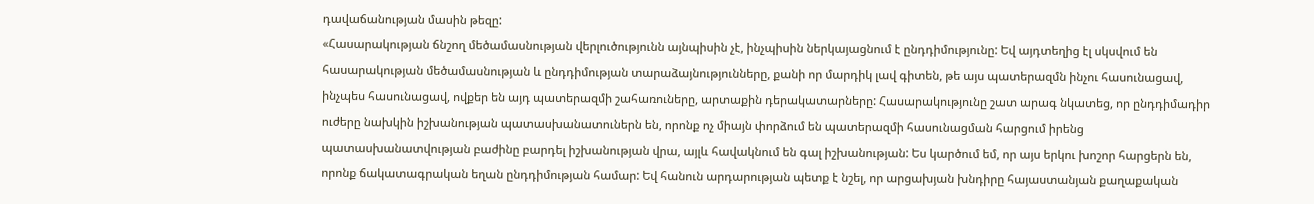դավաճանության մասին թեզը:
«Հասարակության ճնշող մեծամասնության վերլուծությունն այնպիսին չէ, ինչպիսին ներկայացնում է ընդդիմությունը: Եվ այդտեղից էլ սկսվում են հասարակության մեծամասնության և ընդդիմության տարաձայնությունները, քանի որ մարդիկ լավ գիտեն, թե այս պատերազմն ինչու հասունացավ, ինչպես հասունացավ, ովքեր են այդ պատերազմի շահառուները, արտաքին դերակատարները: Հասարակությունը շատ արագ նկատեց, որ ընդդիմադիր ուժերը նախկին իշխանության պատասխանատուներն են, որոնք ոչ միայն փորձում են պատերազմի հասունացման հարցում իրենց պատասխանատվության բաժինը բարդել իշխանության վրա, այլև հավակնում են գալ իշխանության: Ես կարծում եմ, որ այս երկու խոշոր հարցերն են, որոնք ճակատագրական եղան ընդդիմության համար: Եվ հանուն արդարության պետք է նշել, որ արցախյան խնդիրը հայաստանյան քաղաքական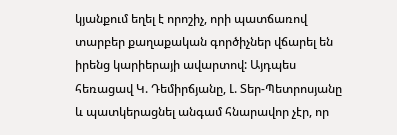կյանքում եղել է որոշիչ, որի պատճառով տարբեր քաղաքական գործիչներ վճարել են իրենց կարիերայի ավարտով: Այդպես հեռացավ Կ. Դեմիրճյանը, Լ. Տեր-Պետրոսյանը և պատկերացնել անգամ հնարավոր չէր, որ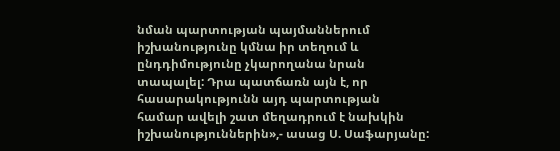նման պարտության պայմաններում իշխանությունը կմնա իր տեղում և ընդդիմությունը չկարողանա նրան տապալել: Դրա պատճառն այն է, որ հասարակությունն այդ պարտության համար ավելի շատ մեղադրում է նախկին իշխանություններին»,- ասաց Ս. Սաֆարյանը: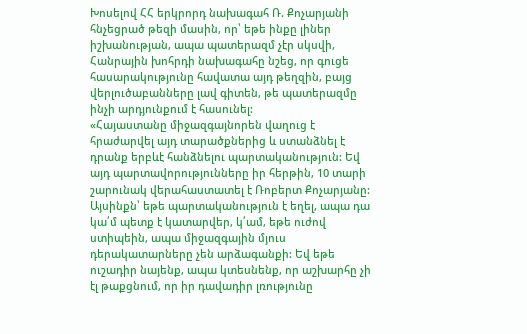Խոսելով ՀՀ երկրորդ նախագահ Ռ. Քոչարյանի հնչեցրած թեզի մասին, որ՝ եթե ինքը լիներ իշխանության, ապա պատերազմ չէր սկսվի, Հանրային խոհրդի նախագահը նշեց, որ գուցե հասարակությունը հավատա այդ թեղզին, բայց վերլուծաբանները լավ գիտեն, թե պատերազմը ինչի արդյունքում է հասունել:
«Հայաստանը միջազգայնորեն վաղուց է հրաժարվել այդ տարածքներից և ստանձնել է դրանք երբևէ հանձնելու պարտականություն: Եվ այդ պարտավորությունները իր հերթին, 10 տարի շարունակ վերահաստատել է Ռոբերտ Քոչարյանը: Այսինքն՝ եթե պարտականություն է եղել, ապա դա կա՛մ պետք է կատարվեր, կ՛ամ, եթե ուժով ստիպեին, ապա միջազգային մյուս դերակատարները չեն արձագանքի: Եվ եթե ուշադիր նայենք, ապա կտեսնենք, որ աշխարհը չի էլ թաքցնում, որ իր դավադիր լռությունը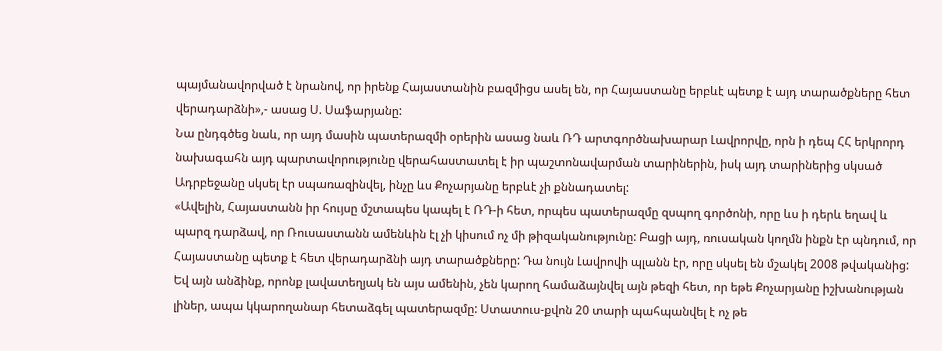պայմանավորված է նրանով, որ իրենք Հայաստանին բազմիցս ասել են, որ Հայաստանը երբևէ պետք է այդ տարածքները հետ վերադարձնի»,- ասաց Ս. Սաֆարյանը:
Նա ընդգծեց նաև, որ այդ մասին պատերազմի օրերին ասաց նաև ՌԴ արտգործնախարար Լավրորվը, որն ի դեպ ՀՀ երկրորդ նախագահն այդ պարտավորությունը վերահաստատել է իր պաշտոնավարման տարիներին, իսկ այդ տարիներից սկսած Ադրբեջանը սկսել էր սպառազինվել, ինչը ևս Քոչարյանը երբևէ չի քննադատել:
«Ավելին, Հայաստանն իր հույսը մշտապես կապել է ՌԴ-ի հետ, որպես պատերազմը զսպող գործոնի, որը ևս ի դերև եղավ և պարզ դարձավ, որ Ռուսաստանն ամենևին էլ չի կիսում ոչ մի թիզականությունը: Բացի այդ, ռուսական կողմն ինքն էր պնդում, որ Հայաստանը պետք է հետ վերադարձնի այդ տարածքները: Դա նույն Լավրովի պլանն էր, որը սկսել են մշակել 2008 թվականից: Եվ այն անձինք, որոնք լավատեղյակ են այս ամենին, չեն կարող համաձայնվել այն թեզի հետ, որ եթե Քոչարյանը իշխանության լիներ, ապա կկարողանար հետաձգել պատերազմը: Ստատուս-քվոն 20 տարի պահպանվել է ոչ թե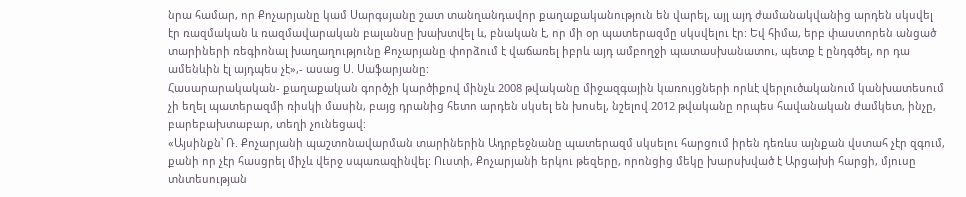նրա համար, որ Քոչարյանը կամ Սարգսյանը շատ տանղանդավոր քաղաքականություն են վարել, այլ այդ ժամանակվանից արդեն սկսվել էր ռազմական և ռազմավարական բալանսը խախտվել և, բնական է, որ մի օր պատերազմը սկսվելու էր: Եվ հիմա, երբ փաստորեն անցած տարիների ռեգիոնալ խաղաղությունը Քոչարյանը փորձում է վաճառել իբրև այդ ամբողջի պատասխանատու, պետք է ընդգծել, որ դա ամենևին էլ այդպես չէ»,- ասաց Ս. Սաֆարյանը:
Հասարարակական- քաղաքական գործչի կարծիքով մինչև 2008 թվականը միջազգային կառույցների որևէ վերլուծականում կանխատեսում չի եղել պատերազմի ռիսկի մասին, բայց դրանից հետո արդեն սկսել են խոսել, նշելով 2012 թվականը որպես հավանական ժամկետ, ինչը, բարեբախտաբար, տեղի չունեցավ:
«Այսինքն՝ Ռ. Քոչարյանի պաշտոնավարման տարիներին Ադրբեջնանը պատերազմ սկսելու հարցում իրեն դեռևս այնքան վստահ չէր զգում, քանի որ չէր հասցրել միչև վերջ սպառազինվել: Ուստի, Քոչարյանի երկու թեզերը, որոնցից մեկը խարսխված է Արցախի հարցի, մյուսը տնտեսության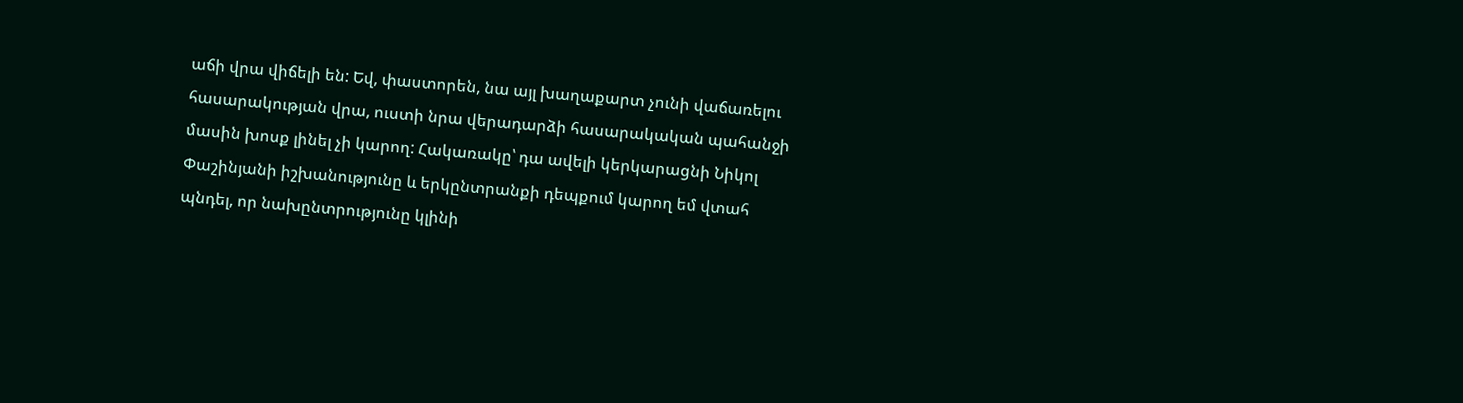աճի վրա վիճելի են: Եվ, փաստորեն, նա այլ խաղաքարտ չունի վաճառելու հասարակության վրա, ուստի նրա վերադարձի հասարակական պահանջի մասին խոսք լինել չի կարող: Հակառակը՝ դա ավելի կերկարացնի Նիկոլ Փաշինյանի իշխանությունը և երկընտրանքի դեպքում կարող եմ վտահ պնդել, որ նախընտրությունը կլինի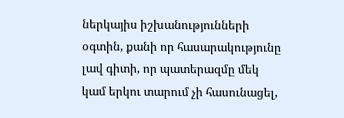ներկայիս իշխանությունների օգտին, քանի որ հասարակությունը լավ գիտի, որ պատերազմը մեկ կամ երկու տարում չի հասունացել,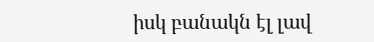իսկ բանակն էլ լավ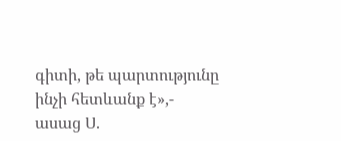գիտի, թե պարտությունը ինչի հետևանք է»,- ասաց Ս.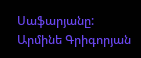Սաֆարյանը:
Արմինե Գրիգորյան